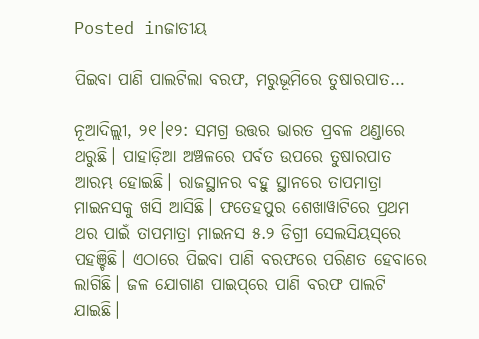Posted inଜାତୀୟ

ପିଇବା ପାଣି ପାଲଟିଲା ବରଫ, ମରୁଭୂମିରେ ତୁଷାରପାତ…

ନୂଆଦିଲ୍ଲୀ, ୨୧।୧୨: ସମଗ୍ର ଉତ୍ତର ଭାରତ ପ୍ରବଳ ଥଣ୍ଡାରେ ଥରୁଛି। ପାହାଡ଼ିଆ ଅଞ୍ଚଳରେ ପର୍ବତ ଉପରେ ତୁଷାରପାତ ଆରମ୍ଭ ହୋଇଛି। ରାଜସ୍ଥାନର ବହୁ ସ୍ଥାନରେ ତାପମାତ୍ରା ମାଇନସକୁ ଖସି ଆସିଛି। ଫତେହପୁର ଶେଖାୱାଟିରେ ପ୍ରଥମ ଥର ପାଇଁ ତାପମାତ୍ରା ମାଇନସ ୫.୨ ଡିଗ୍ରୀ ସେଲସିୟସ୍‌ରେ ପହଞ୍ଚିଛି। ଏଠାରେ ପିଇବା ପାଣି ବରଫରେ ପରିଣତ ହେବାରେ ଲାଗିଛି। ଜଳ ଯୋଗାଣ ପାଇପ୍‌ରେ ପାଣି ବରଫ ପାଲଟି ଯାଇଛି।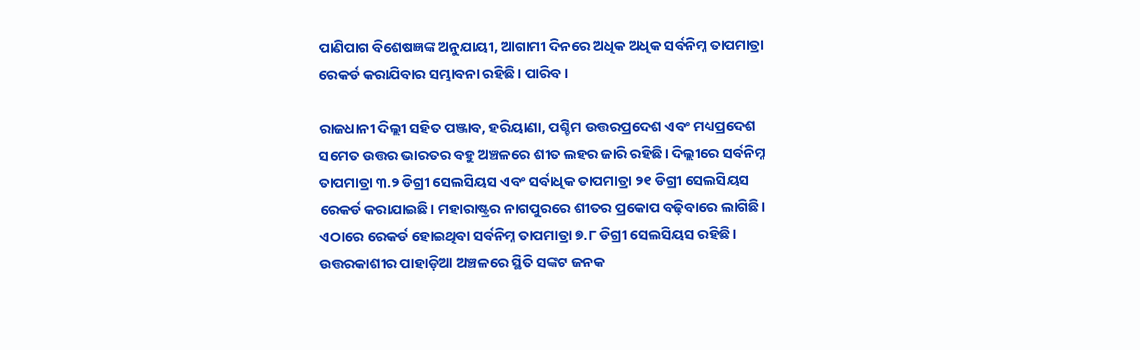ପାଣିପାଗ ବିଶେଷଜ୍ଞଙ୍କ ଅନୁଯାୟୀ, ଆଗାମୀ ଦିନରେ ଅଧିକ ଅଧିକ ସର୍ବନିମ୍ନ ତାପମାତ୍ରା ରେକର୍ଡ କରାଯିବାର ସମ୍ଭାବନା ରହିଛି। ପାରିବ।

ରାଜଧାନୀ ଦିଲ୍ଲୀ ସହିତ ପଞ୍ଜାବ, ହରିୟାଣା, ପଶ୍ଚିମ ଉତ୍ତରପ୍ରଦେଶ ଏବଂ ମଧ୍ୟପ୍ରଦେଶ ସମେତ ଉତ୍ତର ଭାରତର ବହୁ ଅଞ୍ଚଳରେ ଶୀତ ଲହର ଜାରି ରହିଛି। ଦିଲ୍ଲୀରେ ସର୍ବନିମ୍ନ ତାପମାତ୍ରା ୩.୨ ଡିଗ୍ରୀ ସେଲସିୟସ ଏବଂ ସର୍ବାଧିକ ତାପମାତ୍ରା ୨୧ ଡିଗ୍ରୀ ସେଲସିୟସ ରେକର୍ଡ କରାଯାଇଛି। ମହାରାଷ୍ଟ୍ରର ନାଗପୁରରେ ଶୀତର ପ୍ରକୋପ ବଢ଼ିବାରେ ଲାଗିଛି। ଏଠାରେ ରେକର୍ଡ ହୋଇଥିବା ସର୍ବନିମ୍ନ ତାପମାତ୍ରା ୭.୮ ଡିଗ୍ରୀ ସେଲସିୟସ ରହିଛି। ଉତ୍ତରକାଶୀର ପାହାଡ଼ିଆ ଅଞ୍ଚଳରେ ସ୍ଥିତି ସଙ୍କଟ ଜନକ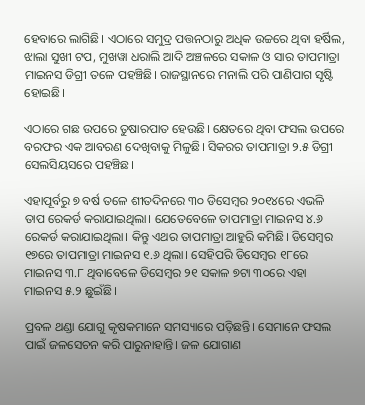ହେବାରେ ଲାଗିଛି। ଏଠାରେ ସମୁଦ୍ର ପତ୍ତନଠାରୁ ଅଧିକ ଉଚ୍ଚରେ ଥିବା ହର୍ଷିଲ, ଝାଲା ସୁଖୀ ଟପ, ମୁଖୱା ଧରାଲି ଆଦି ଅଞ୍ଚଳରେ ସକାଳ ଓ ସାର ତାପମାତ୍ରା ମାଇନସ ଡିଗ୍ରୀ ତଳେ ପହଞ୍ଚିଛି। ରାଜସ୍ଥାନରେ ମନାଲି ପରି ପାଣିପାଗ ସୃଷ୍ଟି ହୋଇଛି।

ଏଠାରେ ଗଛ ଉପରେ ତୁଷାରପାତ ହେଉଛି। କ୍ଷେତରେ ଥିବା ଫସଲ ଉପରେ ବରଫର ଏକ ଆବରଣ ଦେଖିବାକୁ ମିଳୁଛି। ସିକରର ତାପମାତ୍ରା ୨.୫ ଡିଗ୍ରୀ ସେଲସିୟସରେ ପହଞ୍ଚିଛ।

ଏହାପୂର୍ବରୁ ୭ ବର୍ଷ ତଳେ ଶୀତଦିନରେ ୩୦ ଡିସେମ୍ବର ୨୦୧୪ରେ ଏଭଳି ତାପ ରେକର୍ଡ କରାଯାଇଥିଲା। ଯେତେବେଳେ ତାପମାତ୍ରା ମାଇନସ ୪.୬ ରେକର୍ଡ କରାଯାଇଥିଲା। କିନ୍ତୁ ଏଥର ତାପମାତ୍ରା ଆହୁରି କମିଛି। ଡିସେମ୍ବର ୧୭ରେ ତାପମାତ୍ରା ମାଇନସ ୧.୬ ଥିଲା। ସେହିପରି ଡିସେମ୍ବର ୧୮ରେ ମାଇନସ ୩.୮ ଥିବାବେଳେ ଡିସେମ୍ବର ୨୧ ସକାଳ ୭ଟା ୩୦ରେ ଏହା ମାଇନସ ୫.୨ ଛୁଇଁଛି।

ପ୍ରବଳ ଥଣ୍ଡା ଯୋଗୁ କୃଷକମାନେ ସମସ୍ୟାରେ ପଡ଼ିଛନ୍ତି। ସେମାନେ ଫସଲ ପାଇଁ ଜଳସେଚନ କରି ପାରୁନାହାନ୍ତି। ଜଳ ଯୋଗାଣ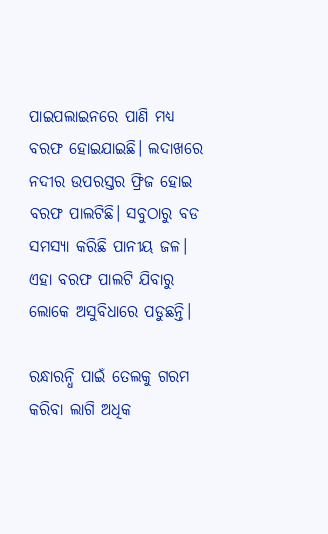ପାଇପଲାଇନରେ ପାଣି ମଧ୍ୟ ବରଫ ହୋଇଯାଇଛି। ଲଦାଖରେ ନଦୀର ଉପରସ୍ତର ଫ୍ରିଜ ହୋଇ ବରଫ ପାଲଟିଛି। ସବୁଠାରୁ ବଡ ସମସ୍ୟା କରିଛି ପାନୀୟ ଜଳ। ଏହା ବରଫ ପାଲଟି ଯିବାରୁ ଲୋକେ ଅସୁବିଧାରେ ପଡୁଛନ୍ତି।

ରନ୍ଧାରନ୍ଧି ପାଇଁ ତେଲକୁ ଗରମ କରିବା ଲାଗି ଅଧିକ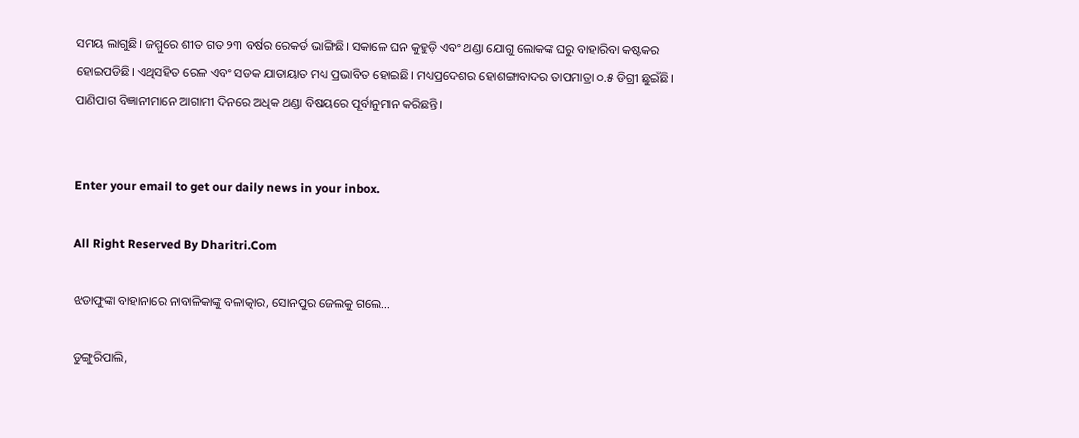ସମୟ ଲାଗୁଛି। ଜମ୍ମୁରେ ଶୀତ ଗତ ୨୩ ବର୍ଷର ରେକର୍ଡ ଭାଙ୍ଗିଛି। ସକାଳେ ଘନ କୁହୁଡ଼ି ଏବଂ ଥଣ୍ଡା ଯୋଗୁ ଲୋକଙ୍କ ଘରୁ ବାହାରିବା କଷ୍ଟକର ହୋଇପଡିଛି। ଏଥିସହିତ ରେଳ ଏବଂ ସଡକ ଯାତାୟାତ ମଧ୍ୟ ପ୍ରଭାବିତ ହୋଇଛି। ମଧ୍ୟପ୍ରଦେଶର ହୋଶଙ୍ଗାବାଦର ତାପମାତ୍ରା ୦.୫ ଡିଗ୍ରୀ ଛୁଇଁଛି। ପାଣିପାଗ ବିଜ୍ଞାନୀମାନେ ଆଗାମୀ ଦିନରେ ଅଧିକ ଥଣ୍ଡା ବିଷୟରେ ପୂର୍ବାନୁମାନ କରିଛନ୍ତି।


Enter your email to get our daily news in your inbox.

All Right Reserved By Dharitri.Com

ଝଡାଫୁଙ୍କା ବାହାନାରେ ନାବାଳିକାଙ୍କୁ ବଳାତ୍କାର, ସୋନପୁର ଜେଲକୁ ଗଲେ…

ଡୁଙ୍ଗୁରିପାଲି,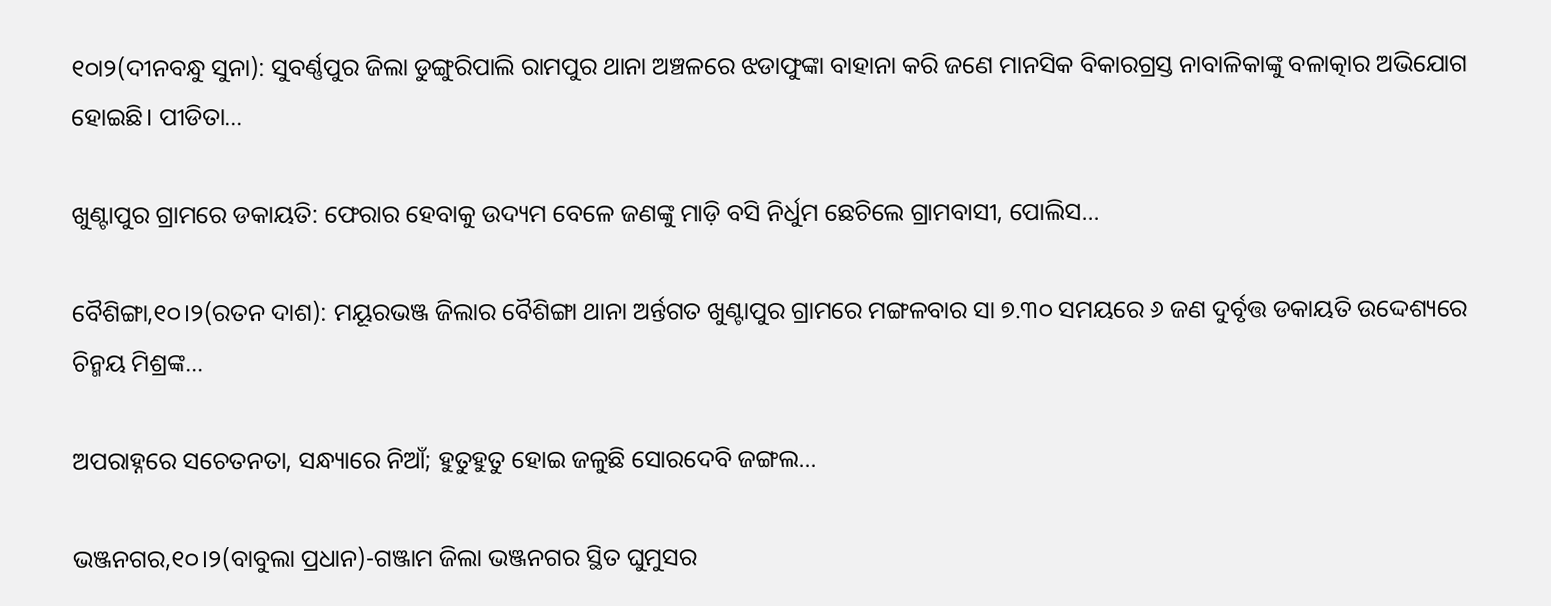୧୦ା୨(ଦୀନବନ୍ଧୁ ସୁନା): ସୁବର୍ଣ୍ଣପୁର ଜିଲା ଡୁଙ୍ଗୁରିପାଲି ରାମପୁର ଥାନା ଅଞ୍ଚଳରେ ଝଡାଫୁଙ୍କା ବାହାନା କରି ଜଣେ ମାନସିକ ବିକାରଗ୍ରସ୍ତ ନାବାଳିକାଙ୍କୁ ବଳାତ୍କାର ଅଭିଯୋଗ ହୋଇଛି। ପୀଡିତା…

ଖୁଣ୍ଟାପୁର ଗ୍ରାମରେ ଡକାୟତି: ଫେରାର ହେବାକୁ ଉଦ୍ୟମ ବେଳେ ଜଣଙ୍କୁ ମାଡ଼ି ବସି ନିର୍ଧୁମ ଛେଚିଲେ ଗ୍ରାମବାସୀ, ପୋଲିସ…

ବୈଶିଙ୍ଗା,୧୦।୨(ରତନ ଦାଶ): ମୟୂରଭଞ୍ଜ ଜିଲାର ବୈଶିଙ୍ଗା ଥାନା ଅର୍ନ୍ତଗତ ଖୁଣ୍ଟାପୁର ଗ୍ରାମରେ ମଙ୍ଗଳବାର ସା ୭.୩୦ ସମୟରେ ୬ ଜଣ ଦୁର୍ବୃତ୍ତ ଡକାୟତି ଉଦ୍ଦେଶ୍ୟରେ ଚିନ୍ମୟ ମିଶ୍ରଙ୍କ…

ଅପରାହ୍ନରେ ସଚେତନତା, ସନ୍ଧ୍ୟାରେ ନିଆଁ; ହୁତୁହୁତୁ ହୋଇ ଜଳୁଛି ସୋରଦେବି ଜଙ୍ଗଲ…

ଭଞ୍ଜନଗର,୧୦।୨(ବାବୁଲା ପ୍ରଧାନ)-ଗଞ୍ଜାମ ଜିଲା ଭଞ୍ଜନଗର ସ୍ଥିତ ଘୁମୁସର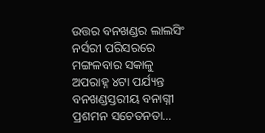ଉତ୍ତର ବନଖଣ୍ଡର ଲାଲସିଂ ନର୍ସରୀ ପରିସରରେ ମଙ୍ଗଳବାର ସକାଳୁ ଅପରାହ୍ନ ୪ଟା ପର୍ଯ୍ୟନ୍ତ ବନଖଣ୍ଡସ୍ତରୀୟ ବନାଗ୍ନୀ ପ୍ରଶମନ ସଚେତନତା…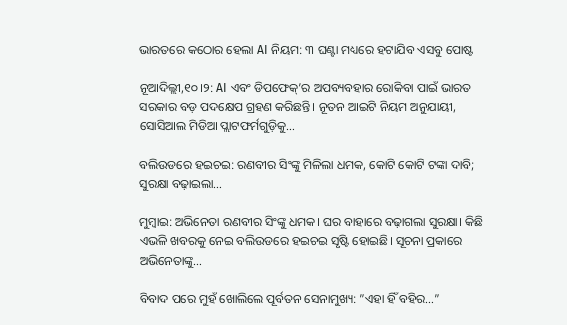ଭାରତରେ କଠୋର ହେଲା AI ନିୟମ: ୩ ଘଣ୍ଟା ମଧ୍ୟରେ ହଟାଯିବ ଏସବୁ ପୋଷ୍ଟ

ନୂଆଦିଲ୍ଲୀ,୧୦।୨: AI ଏବଂ ଡିପଫେକ୍’ର ଅପବ୍ୟବହାର ରୋକିବା ପାଇଁ ଭାରତ ସରକାର ବଡ଼ ପଦକ୍ଷେପ ଗ୍ରହଣ କରିଛନ୍ତି। ନୂତନ ଆଇଟି ନିୟମ ଅନୁଯାୟୀ, ସୋସିଆଲ ମିଡିଆ ପ୍ଲାଟଫର୍ମଗୁଡ଼ିକୁ…

ବଲିଉଡରେ ହଇଚଇ: ରଣବୀର ସିଂଙ୍କୁ ମିଳିଲା ଧମକ, କୋଟି କୋଟି ଟଙ୍କା ଦାବି; ସୁରକ୍ଷା ବଢ଼ାଇଲା…

ମୁମ୍ବାଇ: ଅଭିନେତା ରଣବୀର ସିଂଙ୍କୁ ଧମକ। ଘର ବାହାରେ ବଢ଼ାଗଲା ସୁରକ୍ଷା। କିଛି ଏଭଳି ଖବରକୁ ନେଇ ବଲିଉଡରେ ହଇଚଇ ସୃଷ୍ଟି ହୋଇଛି। ସୂଚନା ପ୍ରକାରେ ଅଭିନେତାଙ୍କୁ…

ବିବାଦ ପରେ ମୁହଁ ଖୋଲିଲେ ପୂର୍ବତନ ସେନାମୁଖ୍ୟ: ”ଏହା ହିଁ ବହିର…”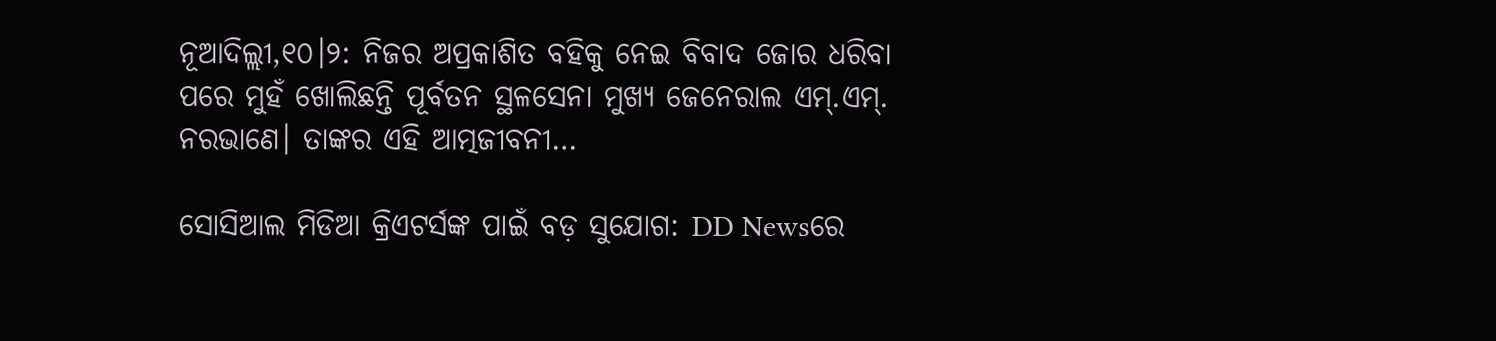ନୂଆଦିଲ୍ଲୀ,୧୦।୨: ନିଜର ଅପ୍ରକାଶିତ ବହିକୁ ନେଇ ବିବାଦ ଜୋର ଧରିବା ପରେ ମୁହଁ ଖୋଲିଛନ୍ତି ପୂର୍ବତନ ସ୍ଥଳସେନା ମୁଖ୍ୟ ଜେନେରାଲ ଏମ୍.ଏମ୍. ନରଭାଣେ। ତାଙ୍କର ଏହି ଆତ୍ମଜୀବନୀ…

ସୋସିଆଲ ମିଡିଆ କ୍ରିଏଟର୍ସଙ୍କ ପାଇଁ ବଡ଼ ସୁଯୋଗ: DD Newsରେ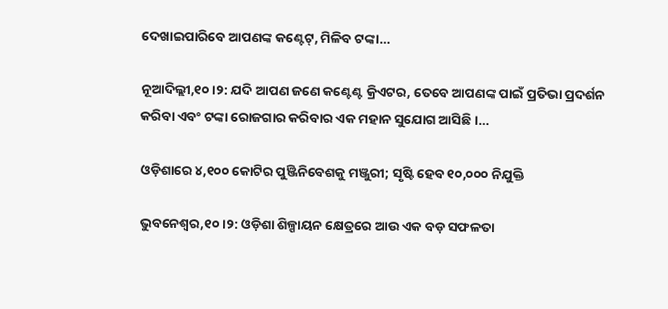ଦେଖାଇପାରିବେ ଆପଣଙ୍କ କଣ୍ଟେଟ୍‌, ମିଳିବ ଟଙ୍କା…

ନୂଆଦିଲ୍ଲୀ,୧୦।୨: ଯଦି ଆପଣ ଜଣେ କଣ୍ଟେଣ୍ଟ କ୍ରିଏଟର, ତେବେ ଆପଣଙ୍କ ପାଇଁ ପ୍ରତିଭା ପ୍ରଦର୍ଶନ କରିବା ଏବଂ ଟଙ୍କା ରୋଜଗାର କରିବାର ଏକ ମହାନ ସୁଯୋଗ ଆସିଛି।…

ଓଡ଼ିଶାରେ ୪,୧୦୦ କୋଟିର ପୁଞ୍ଜିନିବେଶକୁ ମଞ୍ଜୁରୀ; ସୃଷ୍ଟି ହେବ ୧୦,୦୦୦ ନିଯୁକ୍ତି

ଭୁବନେଶ୍ୱର,୧୦।୨: ଓଡ଼ିଶା ଶିଳ୍ପାୟନ କ୍ଷେତ୍ରରେ ଆଉ ଏକ ବଡ଼ ସଫଳତା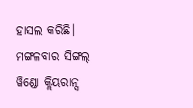ହାସଲ କରିଛି। ମଙ୍ଗଳବାର ସିଙ୍ଗଲ୍ ୱିଣ୍ଡୋ କ୍ଲିୟରାନ୍ସ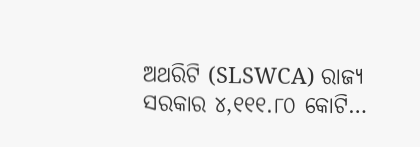ଅଥରିଟି (SLSWCA) ରାଜ୍ୟ ସରକାର ୪,୧୧୧.୮୦ କୋଟି…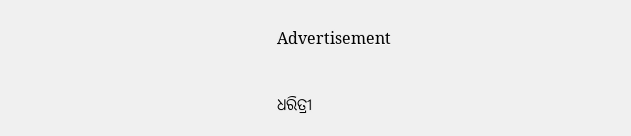Advertisement

ଧରିତ୍ରୀ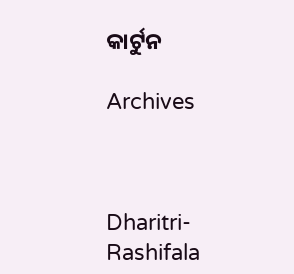କାର୍ଟୁନ

Archives



Dharitri-Rashifala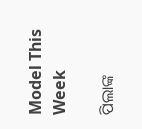Model This Week

ପିଲାଙ୍କ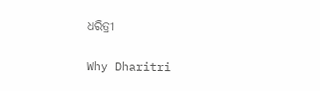ଧରିତ୍ରୀ

Why Dharitri